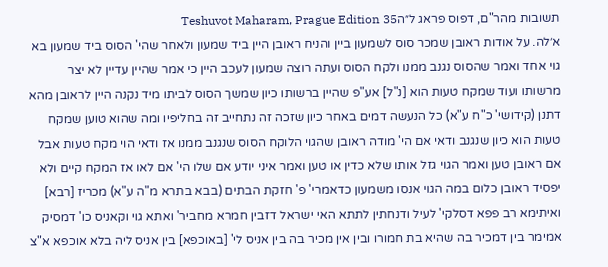תשובות מהר"ם, דפוס פראג ל״הTeshuvot Maharam, Prague Edition 35
א׳לה. על אודות ראובן שמכר סוס לשמעון ביין והניח ראובן היין ביד שמעון ולאחר שהי' הסוס ביד שמעון בא גוי אחד ואמר שהסוס נגנב ממנו ולקח הסוס ועתה רוצה שמעון לעכב היין כי אמר שהיין עדיין לא יצר מרשותו ועוד שמקח טעות הוא [נ"ל] אע"פ שהיין ברשותו כיון שמשך הסוס לביתו מיד נקנה היין לראובן מהא דתנן (קידושי' כ"ח ע"א) כל הנעשה דמים באחר כיון שזכה זה נתחייב זה בחליפיו ומה שהוא טוען שמקח טעות הוא כיון שנגנב ודאי אם הי' מודה ראובן שהגוי הלוקח הסוס שנגנב ממנו אז ודאי הוי מקח טעות אבל אם ראובן טען ואמר הגוי גזל אותו שלא כדין או טען ואמר איני יודע אם שלו הי' אם לאו אז המקח קיים ולא יפסיד ראובן כלום במה הגוי אנסו משמעון כדאמרי' פ' חזקת הבתים (בבא בתרא מ"ה ע"א) מכריז [רבא] ואיתימא רב פפא דסלקי' לעיל ודנחתין לתתא האי ישראל דזבין חמרא מחביר' ואתא גוי וקאניס כו' דמסיק אמימר בין דמכיר בה שהיא בת חמורו ובין אין מכיר בה בין אניס לי' [באוכפא] בין אניס ליה בלא אוכפא א"צ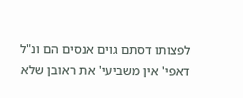לפצותו דסתם גוים אנסים הם ונ"ל דאפי' אין משביעי' את ראובן שלא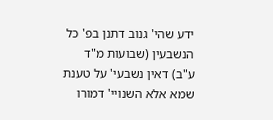ידע שהי' גנוב דתנן בפ' כל הנשבעין (שבועות מ"ד ע"ב) דאין נשבעי' על טענת שמא אלא השנויי' דמורו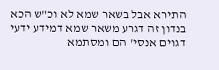התירא אבל בשאר שמא לא וכ"ש הכא בנדון זה דגרע משאר שמא דמידע ידעי דגוים אנסי' הם ומסתמא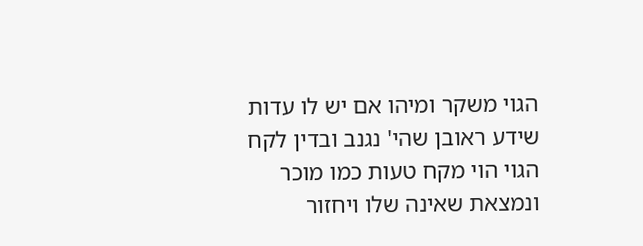הגוי משקר ומיהו אם יש לו עדות שידע ראובן שהי' נגנב ובדין לקח הגוי הוי מקח טעות כמו מוכר ונמצאת שאינה שלו ויחזור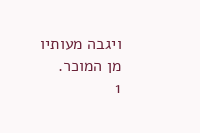ויגבה מעותיו מן המוכר.
1